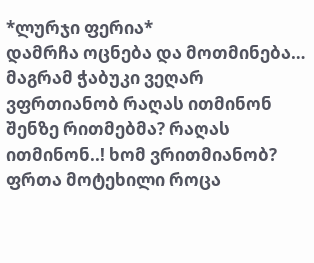*ლურჯი ფერია*
დამრჩა ოცნება და მოთმინება… მაგრამ ჭაბუკი ვეღარ ვფრთიანობ რაღას ითმინონ შენზე რითმებმა? რაღას ითმინონ..! ხომ ვრითმიანობ? ფრთა მოტეხილი როცა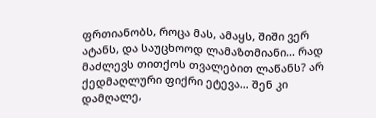ფრთიანობს, როცა მას, ამაყს, შიში ვერ ატანს, და საუცხოოდ ლამაზთმიანი… რად მაძლევს თითქოს თვალებით ლაწანს? არ ქედმაღლური ფიქრი ეტევა… შენ კი დამღალე,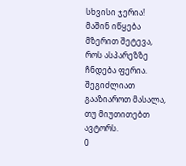სხვისი ჯერია! მაშინ იწყება მზერით შეტევა, როს ასპარეზზე ჩნდება ფერია.
შეგიძლიათ გააზიაროთ მასალა, თუ მიუთითებთ ავტორს.
0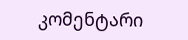კომენტარი